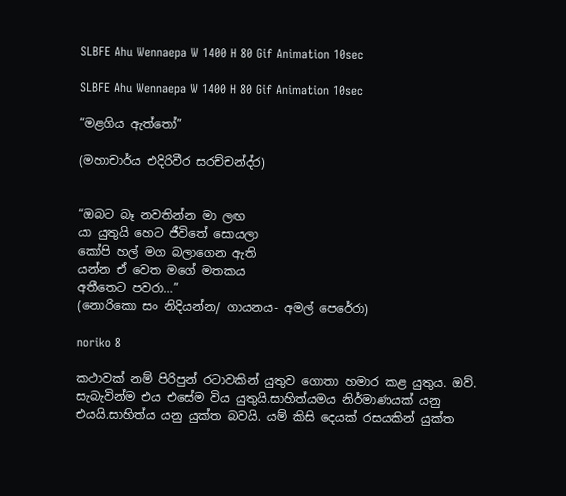SLBFE Ahu Wennaepa W 1400 H 80 Gif Animation 10sec

SLBFE Ahu Wennaepa W 1400 H 80 Gif Animation 10sec

“මළගිය ඇත්තෝ”

(මහාචාර්ය එදිරිවීර සරච්චන්ද්ර)


“ඔබට බෑ නවතින්න මා ලඟ
යා යුතුයි හෙට ජීවිතේ සොයලා
කෝපි හල් මග බලාගෙන ඇති
යන්න ඒ වෙත මගේ මතකය
අතීතෙට පවරා…”
(නොරිකො සං නිදියන්න/ ගායනය- අමල් පෙරේරා)

noriko 8

කථාවක් නම් පිරිපුන් රටාවකින් යුතුව ගොතා හමාර කළ යුතුය. ඔව්. සැබැවින්ම එය එසේම විය යුතුයි.සාහිත්යමය නිර්මාණයක් යනු එයයි.සාහිත්ය යනු යුක්ත බවයි. යම් කිසි දෙයක් රසයකින් යුක්ත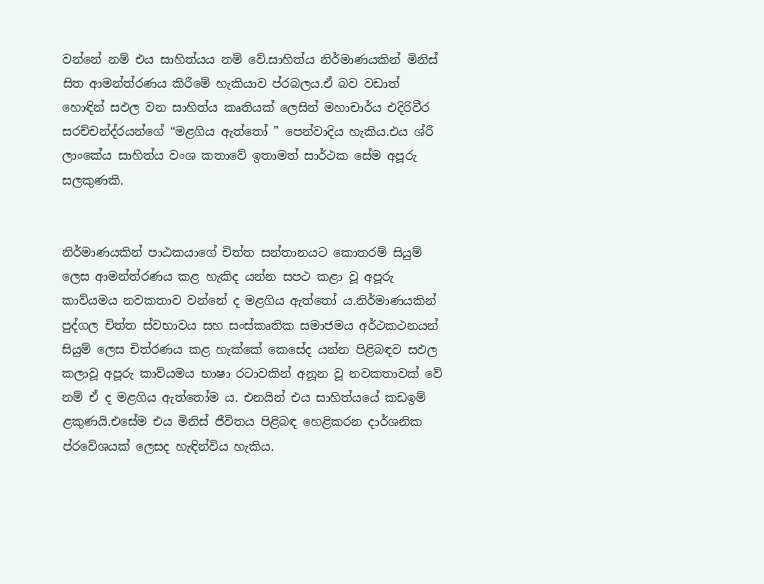වන්නේ නම් එය සාහිත්යය නම් වේ.සාහිත්ය නිර්මාණයකින් මිනිස් සිත ආමන්ත්රණය කිරීමේ හැකියාව ප්රබලය.ඒ බව වඩාත් හොඳින් සඵල වන සාහිත්ය කෘතියක් ලෙසින් මහාචාර්ය එදිරිවීර සරච්චන්ද්රයන්ගේ “මළගිය ඇත්තෝ ” පෙන්වාදිය හැකිය.එය ශ්රී ලාංකේය සාහිත්ය වංශ කතාවේ ඉතාමත් සාර්ථක සේම අපූරු සලකුණකි.


නිර්මාණයකින් පාඨකයාගේ චිත්ත සන්තානයට කොතරම් සියුම් ලෙස ආමන්ත්රණය කළ හැකිද යන්න සපථ කළා වූ අපූරු කාව්යමය නවකතාව වන්නේ ද මළගිය ඇත්තෝ ය.නිර්මාණයකින් පුද්ගල චිත්ත ස්වභාවය සහ සංස්කෘතික සමාජමය අර්ථකථනයන් සියුම් ලෙස චිත්රණය කළ හැක්කේ කෙසේද යන්න පිළිබඳව සඵල කලාවූ අපූරු කාව්යමය භාෂා රටාවකින් අනූන වූ නවකතාවක් වේ නම් ඒ ද මළගිය ඇත්තෝම ය. එනයින් එය සාහිත්යයේ කඩඉම් ළකුණයි.එසේම එය මිනිස් ජීවිතය පිළිබඳ හෙළිකරන දාර්ශනික ප්රවේශයක් ලෙසද හැඳින්විය හැකිය.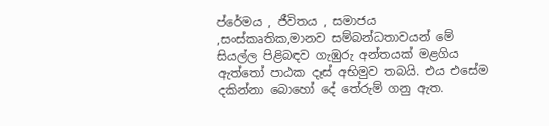ප්රේමය , ජීවිතය , සමාජය ,සංස්කෘතික,මානව සම්බන්ධතාවයන් මේ සියල්ල පිළිබඳව ගැඹුරු අන්තයක් මළගිය ඇත්තෝ පාඨක දෑස් අභිමුව තබයි. එය එසේම දකින්නා බොහෝ දේ තේරුම් ගනු ඇත.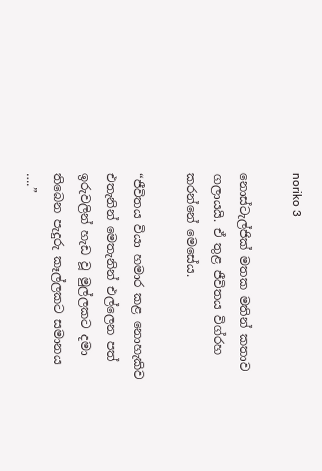noriko 3

නොස්ටැල්ජික් මතක මතින් කතාව ගලායයි. ඒ තුළ ජීවිතය විග්රහ කරන්නේ මෙසේය.

“ජීවිතය වියා හමාර කළ නොහැකිව එතැනින් මෙතැනින් එල්ලෙන පත් ඉරුවලින් හැඩ වූ මුල්ලකට දමා තිබෙන පැදුරු කෑල්ලකට සමානය ….”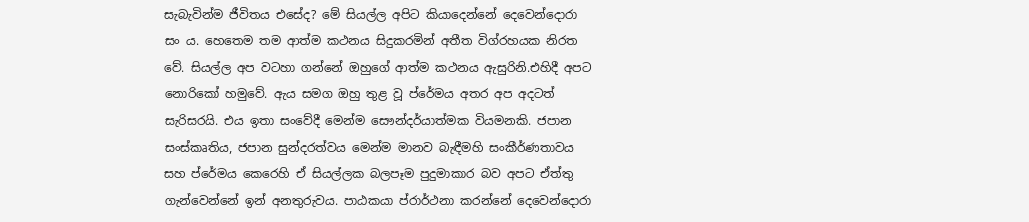සැබැවින්ම ජීවිතය එසේද? මේ සියල්ල අපිට කියාදෙන්නේ දෙවෙන්දොරා සං ය. හෙතෙම තම ආත්ම කථනය සිදුකරමින් අතීත විග්රහයක නිරත වේ. සියල්ල අප වටහා ගන්නේ ඔහුගේ ආත්ම කථනය ඇසුරිනි.එහිදී අපට නොරිකෝ හමුවේ. ඇය සමග ඔහු තුළ වූ ප්රේමය අතර අප අදටත් සැරිසරයි. එය ඉතා සංවේදී මෙන්ම සෞන්දර්යාත්මක වියමනකි. ජපාන සංස්කෘතිය, ජපාන සුන්දරත්වය මෙන්ම මානව බැඳීමහි සංකීර්ණතාවය සහ ප්රේමය කෙරෙහි ඒ සියල්ලක බලපෑම පුදුමාකාර බව අපට ඒත්තු ගැන්වෙන්නේ ඉන් අනතුරුවය. පාඨකයා ප්රාර්ථනා කරන්නේ දෙවෙන්දොරා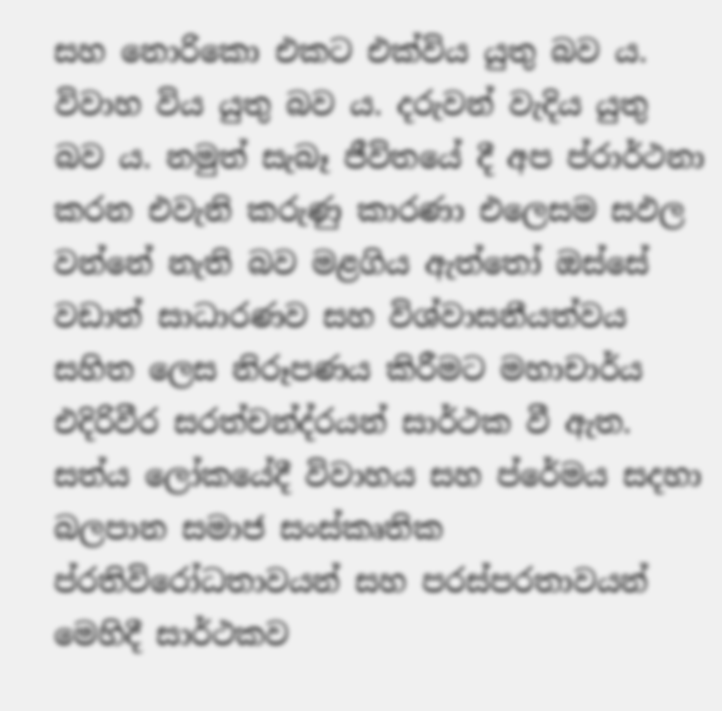සහ නොරිකො එකට එක්විය යුතු බව ය. විවාහ විය යුතු බව ය. දරුවන් වැදිය යුතු බව ය. නමුත් සැබෑ ජීවිතයේ දී අප ප්රාර්ථනා කරන එවැනි කරුණු කාරණා එලෙසම සඵල වන්නේ නැති බව මළගිය ඇත්තෝ ඔස්සේ වඩාත් සාධාරණව සහ විශ්වාසනීයත්වය සහිත ලෙස නිරූපණය කිරීමට මහාචාර්ය එදිරිවීර සරත්චන්ද්රයන් සාර්ථක වී ඇත. සත්ය ලෝකයේදී විවාහය සහ ප්රේමය සදහා බලපාන සමාජ සංස්කෘතික ප්රතිවිරෝධතාවයන් සහ පරස්පරතාවයන් මෙහිදී සාර්ථකව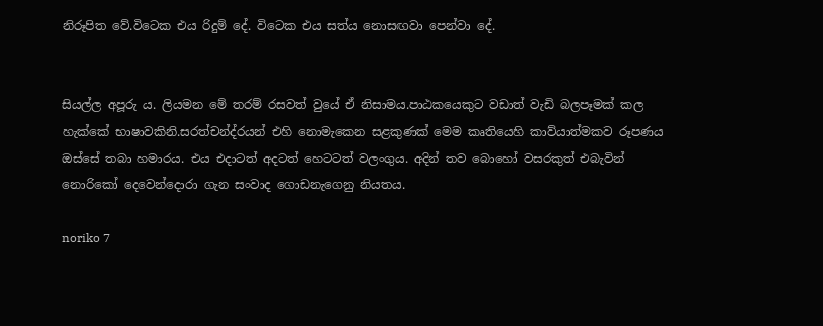නිරූපිත වේ.විටෙක එය රිදුම් දේ. විටෙක එය සත්ය නොසඟවා පෙන්වා දේ.


සියල්ල අපූරු ය. ලියමන මේ තරම් රසවත් වුයේ ඒ නිසාමය.පාඨකයෙකුට වඩාත් වැඩි බලපෑමක් කල හැක්කේ භාෂාවකිනි.සරත්චන්ද්රයන් එහි නොමැකෙන සළකුණක් මෙම කෘතියෙහි කාව්යාත්මකව රූපණය ඔස්සේ තබා හමාරය. එය එදාටත් අදටත් හෙටටත් වලංගුය. අදින් තව බොහෝ වසරකුත් එබැවින් නොරිකෝ දෙවෙන්දොරා ගැන සංවාද ගොඩනැගෙනු නියතය.

noriko 7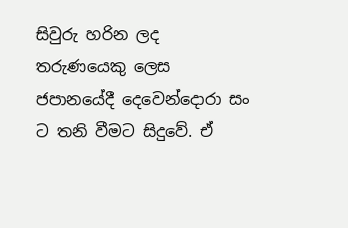සිවුරු හරින ලද තරුණයෙකු ලෙස ජපානයේදී දෙවෙන්දොරා සං ට තනි වීමට සිදුවේ. ඒ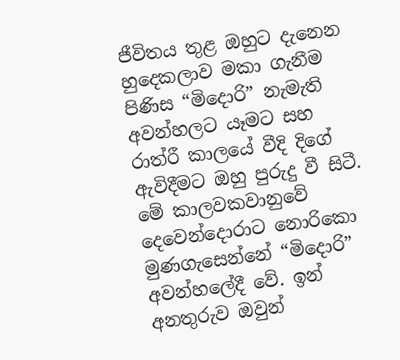ජීවිතය තුළ ඔහුට දැනෙන හුදෙකලාව මකා ගැනීම පිණිස “මිදොරි” නැමැති අවන්හලට යෑමට සහ රාත්රී කාලයේ වීදි දිගේ ඇවිදීමට ඔහු පුරුදු වී සිටී. මේ කාලවකවානුවේ දෙවෙන්දොරාට නොරිකො මුණගැසෙන්නේ “මිදොරි” අවන්හලේදී වේ. ඉන් අනතුරුව ඔවුන්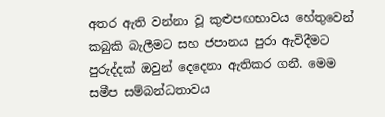අතර ඇති වන්නා වූ කුළුපඟභාවය හේතුවෙන් කබුකි බැලීමට සහ ජපානය පුරා ඇවිදීමට පුරුද්දක් ඔවුන් දෙදෙනා ඇතිකර ගනී. මෙම සමීප සම්බන්ධතාවය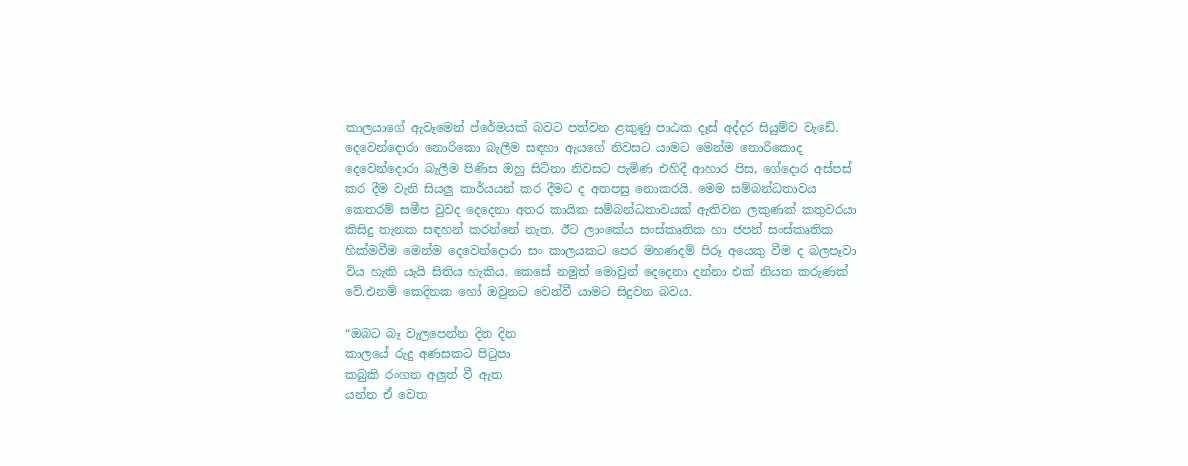කාලයාගේ ඇවෑමෙන් ප්රේමයක් බවට පත්වන ළකුණු පාඨක දෑස් අද්දර සියුම්ව වැඩේ. දෙවෙන්දොරා නොරිකො බැලීම සඳහා ඇයගේ නිවසට යාමට මෙන්ම නොරිකොද දෙවෙන්දොරා බැලීම පිණිස ඔහු සිටිනා නිවසට පැමිණ එහිදී ආහාර පිස, ගේදොර අස්පස් කර දීම වැනි සියලු කාර්යයන් කර දීමට ද අතපසු නොකරයි. මෙම සම්බන්ධතාවය කෙතරම් සමීප වුවද දෙදෙනා අතර කායික සම්බන්ධතාවයක් ඇතිවන ලකුණක් කතුවරයා කිසිදු තැනක සඳහන් කරන්නේ නැත. ඊට ලාංකේය සංස්කෘතික හා ජපන් සංස්කෘතික හික්මවීම මෙන්ම දෙවෙන්දොරා සං කාලයකට පෙර මහණදම් පිරූ අයෙකු වීම ද බලපෑවා විය හැකි යැයි සිතිය හැකිය. කෙසේ නමුත් මොවුන් දෙදෙනා දන්නා එක් නියත කරුණක් වේ.එනම් කෙදිනක හෝ ඔවුනට වෙන්වී යාමට සිදුවන බවය.

“ඔබට බෑ වැලපෙන්න දින දින
කාලයේ රුදු අණසකට පිටුපා
කබුකි රංගන අලුත් වී ඇත
යන්න ඒ වෙත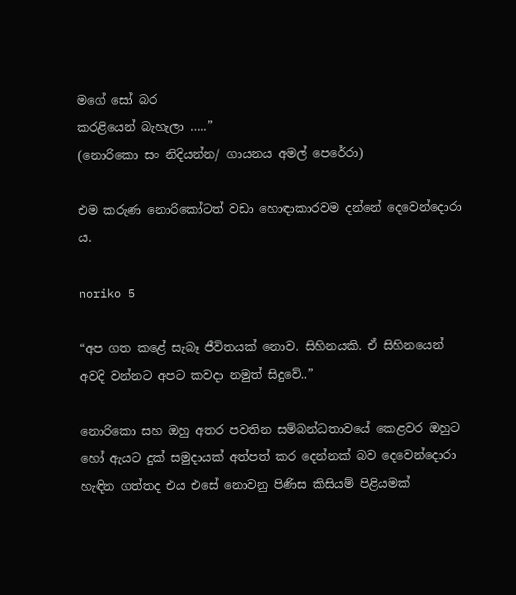මගේ සෝ බර
කරළියෙන් බැහැලා …..”
(නොරිකො සං නිදියන්න/ ගායනය අමල් පෙරේරා)

එම කරුණ නොරිකෝටත් වඩා හොඳාකාරවම දන්නේ දෙවෙන්දොරා ය.

noriko 5

“අප ගත කළේ සැබෑ ජීවිතයක් නොව. සිහිනයකි. ඒ සිහිනයෙන් අවදි වන්නට අපට කවදා නමුත් සිදුවේ..”

නොරිකො සහ ඔහු අතර පවතින සම්බන්ධතාවයේ කෙළවර ඔහුට හෝ ඇයට දුක් සමුදායක් අත්පත් කර දෙන්නක් බව දෙවෙන්දොරා හැඳින ගත්තද එය එසේ නොවනු පිණිස කිසියම් පිළියමක්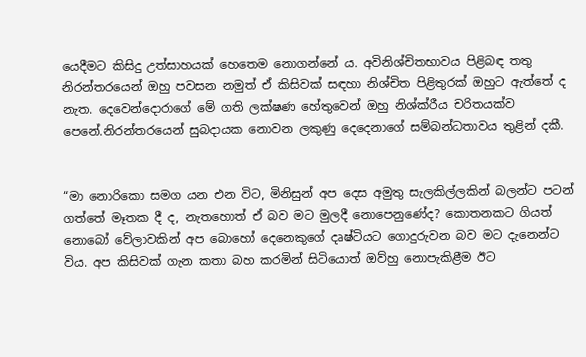යෙදීමට කිසිදු උත්සාහයක් හෙතෙම නොගන්නේ ය. අවිනිශ්චිතභාවය පිළිබඳ තතු නිරන්තරයෙන් ඔහු පවසන නමුත් ඒ කිසිවක් සඳහා නිශ්චිත පිළිතුරක් ඔහුට ඇත්තේ ද නැත. දෙවෙන්දොරාගේ මේ ගති ලක්ෂණ හේතුවෙන් ඔහු නිශ්ක්රීය චරිතයක්ව පෙනේ.නිරන්තරයෙන් සුබදායක නොවන ලකුණු දෙදෙනාගේ සම්බන්ධතාවය තුළින් දකී.


“මා නොරිකො සමග යන එන විට, මිනිසුන් අප දෙස අමුතු සැලකිල්ලකින් බලන්ට පටන් ගත්තේ මෑතක දී ද, නැතහොත් ඒ බව මට මුලදී නොපෙනුණේද? කොතනකට ගියත් නොබෝ වේලාවකින් අප බොහෝ දෙනෙකුගේ දෘෂ්ටියට ගොදුරුවන බව මට දැනෙන්ට විය. අප කිසිවක් ගැන කතා බහ කරමින් සිටියොත් ඔව්හු නොපැකිළීම ඊට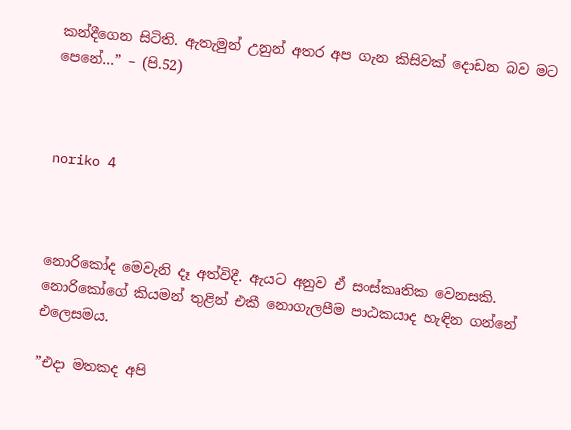කන්දීගෙන සිටිති. ඇතැමුන් උනුන් අතර අප ගැන කිසිවක් දොඩන බව මට පෙනේ…” – (පි.52)



noriko 4



නොරිකෝද මෙවැනි දෑ අත්විදී. ඇයට අනුව ඒ සංස්කෘතික වෙනසකි. නොරිකෝගේ කියමන් තුළින් එකී නොගැලපීම පාඨකයාද හැඳින ගන්නේ එලෙසමය.

”එදා මතකද අපි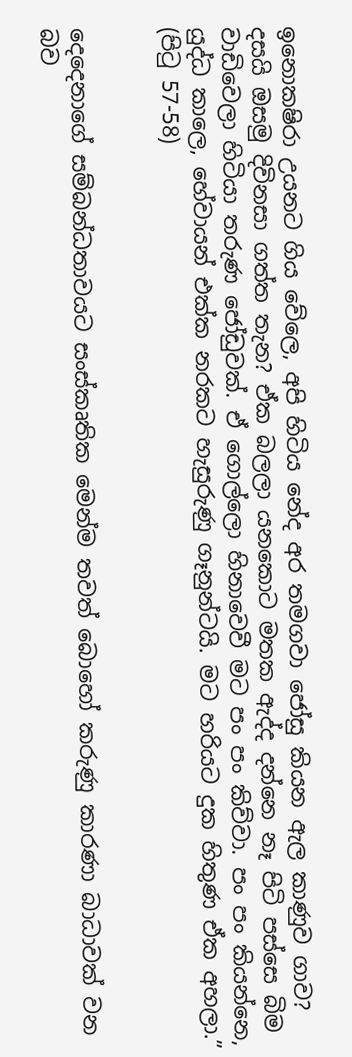ඉනොකෂිරා උයනට ගිය වේලෙ, අපි හිටිය නේද අර තමගවා ජෝසු කියන ඇල කාණුව ගාව? දසයි ඔසමු දිවිනසා ගත්ත තැන? ඒක බලලා යනකොට මතක ඇද්ද දන්නෙ නෑ පිටි පස්සෙ බිම වාඩිවෙලා හිටියා තරුණ ජෝඩුවක්. ඒ ගොල්ලො හිනාවෙවී මට පං පං කිව්වා. පං පං කියන්නෙ, යුද්ධ කාලෙ, හේවායන් එක්ක නරකට හැසුරුණු ගෑනුන්ටයි. මට හරියට දුක හිතුණ ඒක අහලා.”
(පිටු 57-58)


දෙදෙනාගේ සම්බන්ධතාවයට සංස්කෘතික මෙන්ම තවත් බොහෝ කරුණු කාරණා බාධාවක් වන බව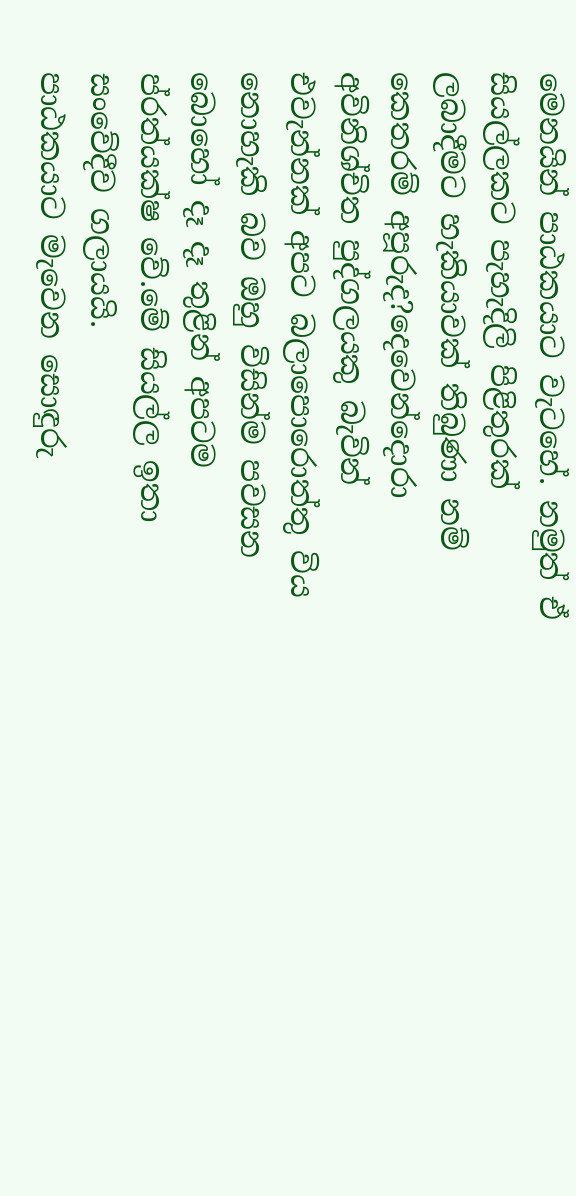මෙනයින් පාඨකයාට වැටහේ. නමුත් ඒ සියල්ලකට පැහැදිලි පිළිතුරක් ලබාදීමට හැකියාවක් තිබුණා නම් කෙතරම් අපූරුද?දෙවෙන්දොරා අවිනිශ්චිත පුද්ගලයකු බැවින් එවැන්නක් අපට බලාපොරොත්තු විය නොහැකි බව ඔහු විසින්ම පවසන බොහෝ දෑ දෑ තුළින් අපටම ප්රත්යක්ෂ වේ.මේ සියල්ල ඉතා සංවේදීව ගලායයි.
පාඨකයාට මැවෙන සොඳුරු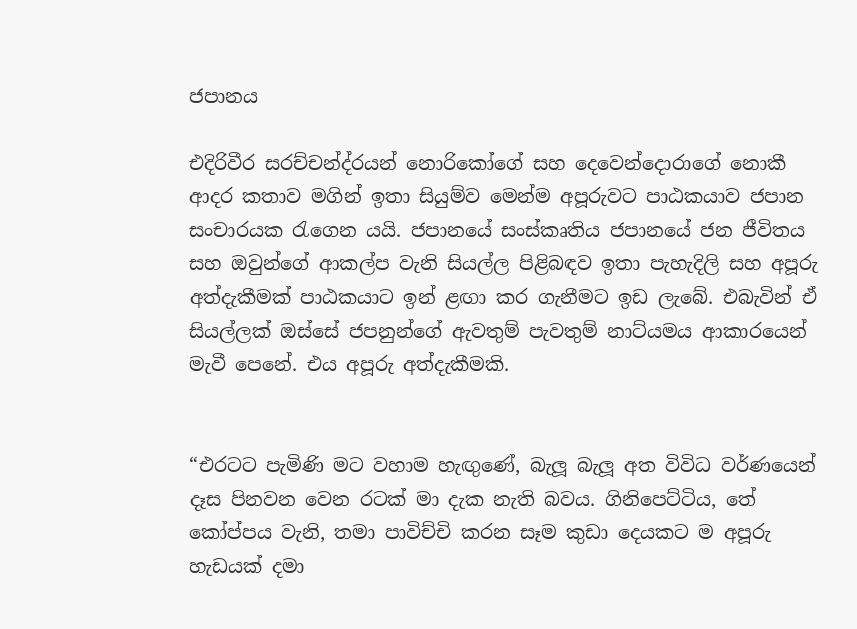ජපානය

එදිරිවීර සරච්චන්ද්රයන් නොරිකෝගේ සහ දෙවෙන්දොරාගේ නොකී ආදර කතාව මගින් ඉතා සියුම්ව මෙන්ම අපූරුවට පාඨකයාව ජපාන සංචාරයක රැගෙන යයි. ජපානයේ සංස්කෘතිය ජපානයේ ජන ජීවිතය සහ ඔවුන්ගේ ආකල්ප වැනි සියල්ල පිළිබඳව ඉතා පැහැදිලි සහ අපූරු අත්දැකීමක් පාඨකයාට ඉන් ළඟා කර ගැනීමට ඉඩ ලැබේ. එබැවින් ඒ සියල්ලක් ඔස්සේ ජපනුන්ගේ ඇවතුම් පැවතුම් නාට්යමය ආකාරයෙන් මැවී පෙනේ. එය අපූරු අත්දැකීමකි.


“එරටට පැමිණි මට වහාම හැඟුණේ, බැලූ බැලූ අත විවිධ වර්ණයෙන් දෑස පිනවන වෙන රටක් මා දැක නැති බවය. ගිනිපෙට්ටිය, තේ කෝප්පය වැනි, තමා පාවිච්චි කරන සෑම කුඩා දෙයකට ම අපූරු හැඩයක් දමා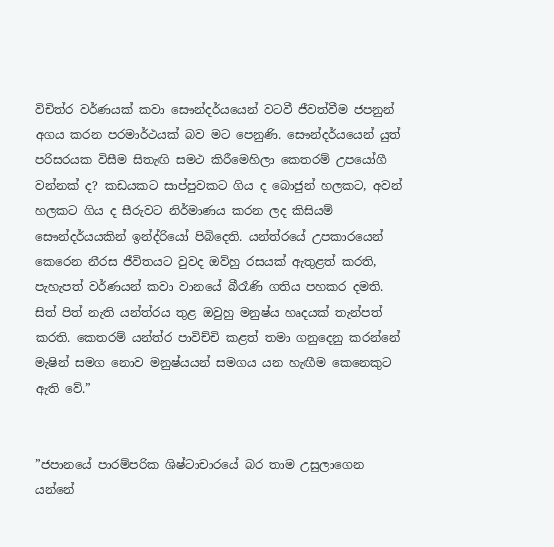විචිත්ර වර්ණයක් කවා සෞන්දර්යයෙන් වටවී ජීවත්වීම ජපනුන් අගය කරන පරමාර්ථයක් බව මට පෙනුණි. සෞන්දර්යයෙන් යුත් පරිසරයක විසීම සිතැඟි සමථ කිරීමෙහිලා කෙතරම් උපයෝගී වන්නක් ද? කඩයකට සාප්පුවකට ගිය ද බොජුන් හලකට, අවන් හලකට ගිය ද සීරුවට නිර්මාණය කරන ලද කිසියම් සෞන්දර්යයකින් ඉන්ද්රියෝ පිබිදෙති. යන්ත්රයේ උපකාරයෙන් කෙරෙන නීරස ජීවිතයට වුවද ඔව්හු රසයක් ඇතුළත් කරති, පැහැපත් වර්ණයන් කවා වානයේ බීරෑණි ගතිය පහකර දමති. සිත් පිත් නැති යන්ත්රය තුළ ඔවුහු මනුෂ්ය හෘදයක් තැන්පත් කරති. කෙතරම් යන්ත්ර පාවිච්චි කළත් තමා ගනුදෙනු කරන්නේ මැෂින් සමග නොව මනුෂ්යයන් සමගය යන හැඟීම කෙනෙකුට ඇති වේ.”


”ජපානයේ පාරම්පරික ශිෂ්ටාචාරයේ බර තාම උසුලාගෙන යන්නේ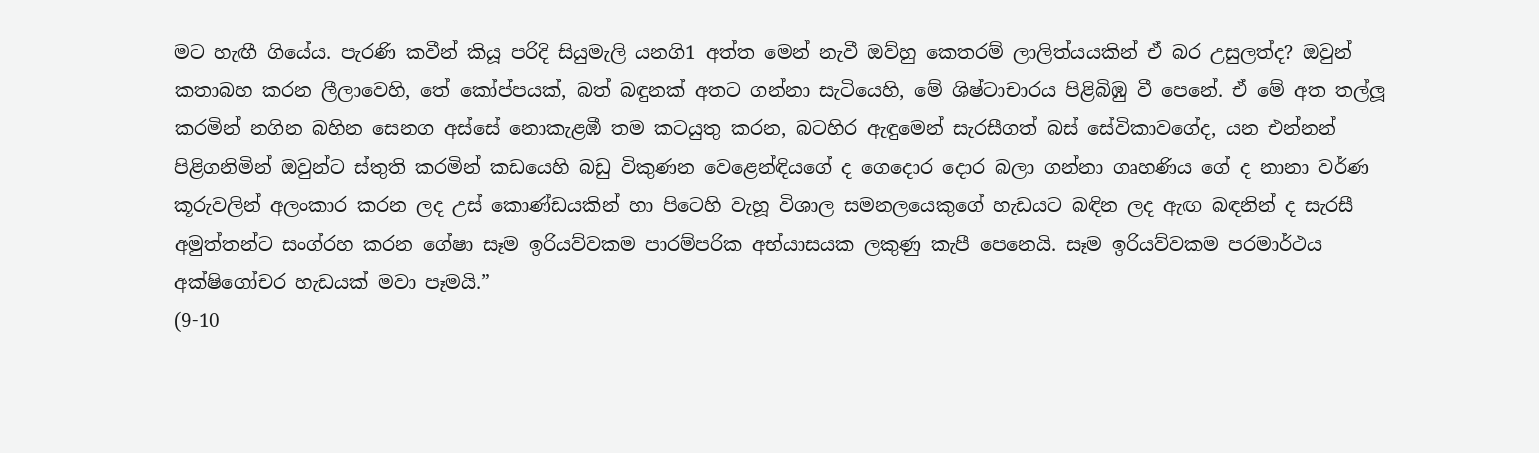මට හැඟී ගියේය. පැරණි කවීන් කියූ පරිදි සියුමැලි යනගි1 අත්ත මෙන් නැවී ඔව්හු කෙතරම් ලාලිත්යයකින් ඒ බර උසුලත්ද? ඔවුන් කතාබහ කරන ලීලාවෙහි, තේ කෝප්පයක්, බත් බඳුනක් අතට ගන්නා සැටියෙහි, මේ ශිෂ්ටාචාරය පිළිබිඹු වී පෙනේ. ඒ මේ අත තල්ලූ කරමින් නගින බහින සෙනග අස්සේ නොකැළඹී තම කටයුතු කරන, බටහිර ඇඳුමෙන් සැරසීගත් බස් සේවිකාවගේද, යන එන්නන් පිළිගනිමින් ඔවුන්ට ස්තුති කරමින් කඩයෙහි බඩු විකුණන වෙළෙන්ඳියගේ ද ගෙදොර දොර බලා ගන්නා ගෘහණිය ගේ ද නානා වර්ණ කූරුවලින් අලංකාර කරන ලද උස් කොණ්ඩයකින් හා පිටෙහි වැහූ විශාල සමනලයෙකුගේ හැඩයට බඳින ලද ඇඟ බඳනින් ද සැරසී අමුත්තන්ට සංග්රහ කරන ගේෂා සෑම ඉරියව්වකම පාරම්පරික අභ්යාසයක ලකුණු කැපී පෙනෙයි. සෑම ඉරියව්වකම පරමාර්ථය අක්ෂිගෝචර හැඩයක් මවා පෑමයි.”
(9-10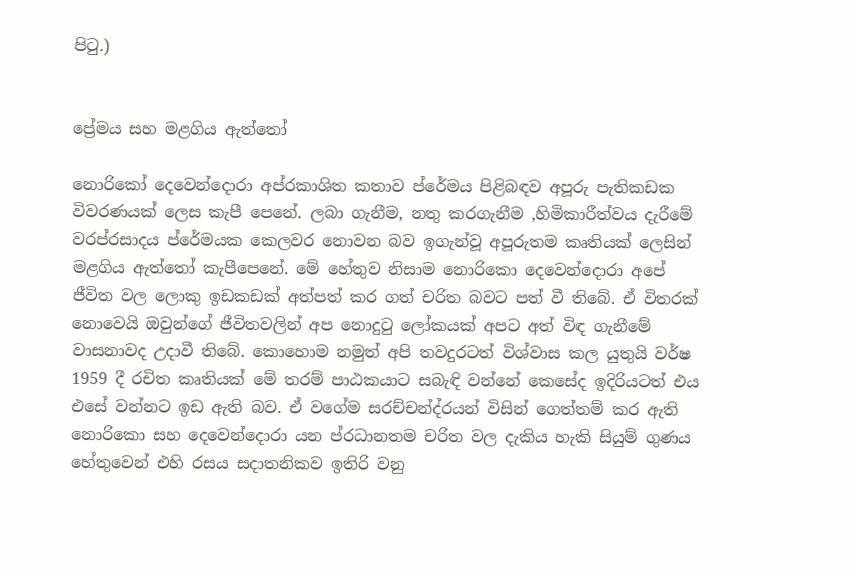පිටු.)


ප්‍රේමය සහ මළගිය ඇත්තෝ

නොරිකෝ දෙවෙන්දොරා අප්රකාශිත කතාව ප්රේමය පිළිබඳව අපූරු පැතිකඩක විවරණයක් ලෙස කැපී පෙනේ. ලබා ගැනීම, නතු කරගැනීම ,හිමිකාරීත්වය දැරීමේ වරප්රසාදය ප්රේමයක කෙලවර නොවන බව ඉගැන්වූ අපූරුතම කෘතියක් ලෙසින් මළගිය ඇත්තෝ කැපීපෙනේ. මේ හේතුව නිසාම නොරිකො දෙවෙන්දොරා අපේ ජීවිත වල ලොකු ඉඩකඩක් අත්පත් කර ගත් චරිත බවට පත් වී තිබේ. ඒ විතරක් නොවෙයි ඔවුන්ගේ ජීවිතවලින් අප නොදුටු ලෝකයක් අපට අත් විඳ ගැනීමේ වාසනාවද උදාවී තිබේ. කොහොම නමුත් අපි තවදුරටත් විශ්වාස කල යුතුයි වර්ෂ 1959 දී රචිත කෘතියක් මේ තරම් පාඨකයාට සබැඳි වන්නේ කෙසේද ඉදිරියටත් එය එසේ වන්නට ඉඩ ඇති බව. ඒ වගේම සරච්චන්ද්රයන් විසින් ගෙත්තම් කර ඇති නොරිකො සහ දෙවෙන්දොරා යන ප්රධානතම චරිත වල දැකිය හැකි සියුම් ගුණය හේතුවෙන් එහි රසය සදාතනිකව ඉතිරි වනු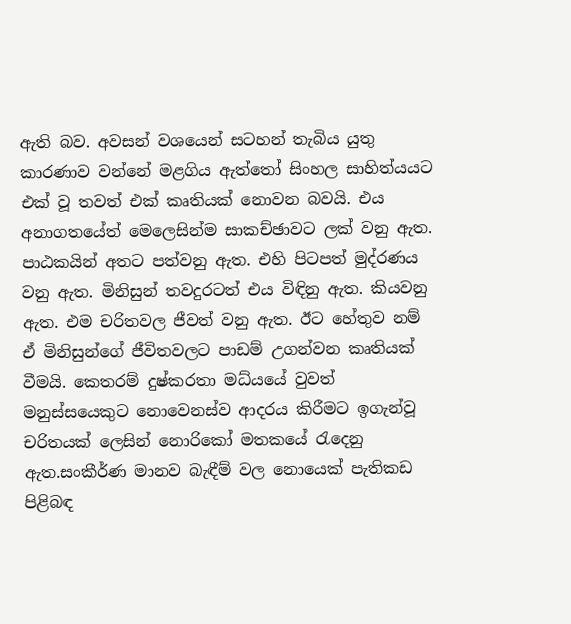ඇති බව. අවසන් වශයෙන් සටහන් තැබිය යුතු කාරණාව වන්නේ මළගිය ඇත්තෝ සිංහල සාහිත්යයට එක් වූ තවත් එක් කෘතියක් නොවන බවයි. එය අනාගතයේත් මෙලෙසින්ම සාකච්ඡාවට ලක් වනු ඇත. පාඨකයින් අතට පත්වනු ඇත. එහි පිටපත් මුද්රණය වනු ඇත. මිනිසුන් තවදුරටත් එය විඳිනු ඇත. කියවනු ඇත. එම චරිතවල ජීවත් වනු ඇත. ඊට හේතුව නම් ඒ මිනිසුන්ගේ ජීවිතවලට පාඩම් උගන්වන කෘතියක් වීමයි. කෙතරම් දුෂ්කරතා මධ්යයේ වුවත් මනුස්සයෙකුට නොවෙනස්ව ආදරය කිරීමට ඉගැන්වූ චරිතයක් ලෙසින් නොරිකෝ මතකයේ රැදෙනු ඇත.සංකීර්ණ මානව බැඳීම් වල නොයෙක් පැතිකඩ පිළිබඳ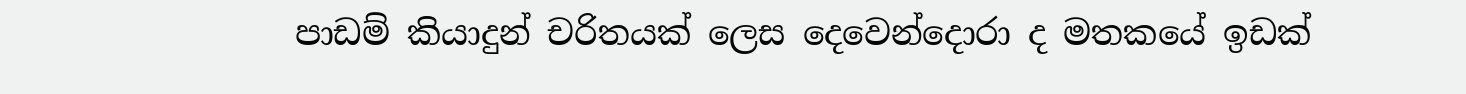පාඩම් කියාදුන් චරිතයක් ලෙස දෙවෙන්දොරා ද මතකයේ ඉඩක්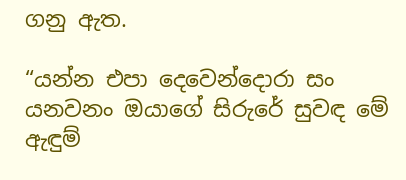ගනු ඇත.

“යන්න එපා දෙවෙන්දොරා සං
යනවනං ඔයාගේ සිරුරේ සුවඳ මේ ඇඳුම්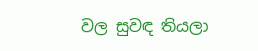වල සුවඳ තියලා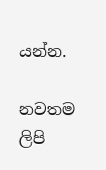යන්න.

නවතම ලිපි